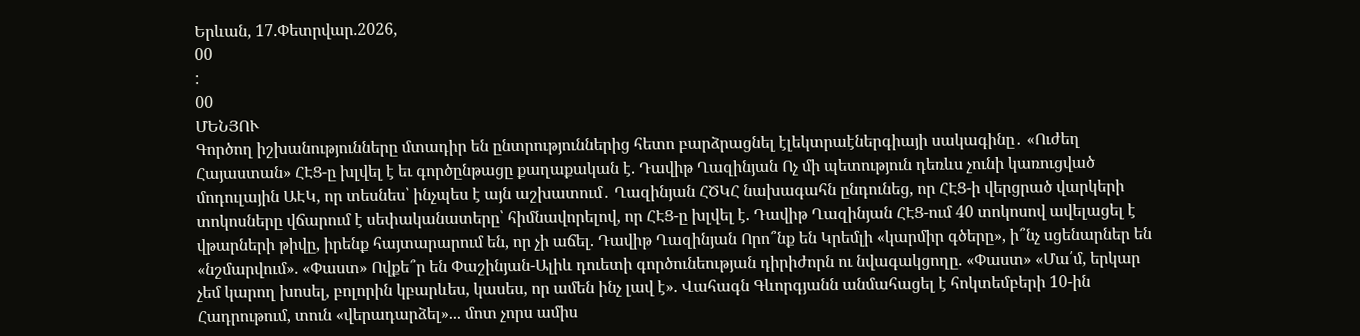Երևան, 17.Փետրվար.2026,
00
:
00
ՄԵՆՅՈՒ
Գործող իշխանությունները մտադիր են ընտրություններից հետո բարձրացնել էլեկտրաէներգիայի սակագինը․ «Ուժեղ Հայաստան» ՀԷՑ-ը խլվել է եւ գործընթացը քաղաքական է. Դավիթ Ղազինյան Ոչ մի պետություն դեռևս չունի կառուցված մոդուլային ԱԷԿ, որ տեսնես՝ ինչպես է այն աշխատում․ Ղազինյան ՀԾԿՀ նախագահն ընդունեց, որ ՀԷՑ-ի վերցրած վարկերի տոկոսները վճարում է սեփականատերը՝ հիմնավորելով, որ ՀԷՑ-ը խլվել է. Դավիթ Ղազինյան ՀԷՑ-ում 40 տոկոսով ավելացել է վթարների թիվը, իրենք հայտարարում են, որ չի աճել. Դավիթ Ղազինյան Որո՞նք են Կրեմլի «կարմիր գծերը», ի՞նչ սցենարներ են «նշմարվում». «Փաստ» Ովքե՞ր են Փաշինյան-Ալիև դուետի գործունեության դիրիժորն ու նվագակցողը. «Փաստ» «Մա՛մ, երկար չեմ կարող խոսել, բոլորին կբարևես, կասես, որ ամեն ինչ լավ է». Վահագն Գևորգյանն անմահացել է հոկտեմբերի 10-ին Հադրութում, տուն «վերադարձել»... մոտ չորս ամիս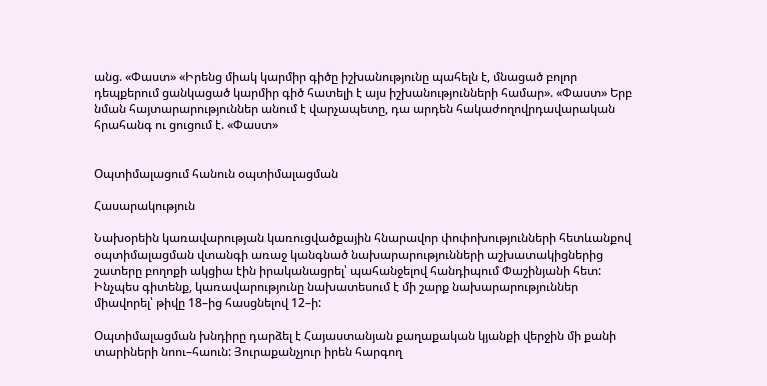անց. «Փաստ» «Իրենց միակ կարմիր գիծը իշխանությունը պահելն է, մնացած բոլոր դեպքերում ցանկացած կարմիր գիծ հատելի է այս իշխանությունների համար». «Փաստ» Երբ նման հայտարարություններ անում է վարչապետը, դա արդեն հակաժողովրդավարական հրահանգ ու ցուցում է. «Փաստ»


Օպտիմալացում հանուն օպտիմալացման

Հասարակություն

Նախօրեին կառավարության կառուցվածքային հնարավոր փոփոխությունների հետևանքով օպտիմալացման վտանգի առաջ կանգնած նախարարությունների աշխատակիցներից շատերը բողոքի ակցիա էին իրականացրել՝ պահանջելով հանդիպում Փաշինյանի հետ: Ինչպես գիտենք, կառավարությունը նախատեսում է մի շարք նախարարություններ միավորել՝ թիվը 18–ից հասցնելով 12–ի:

Օպտիմալացման խնդիրը դարձել է Հայաստանյան քաղաքական կյանքի վերջին մի քանի տարիների նոու–հաուն: Յուրաքանչյուր իրեն հարգող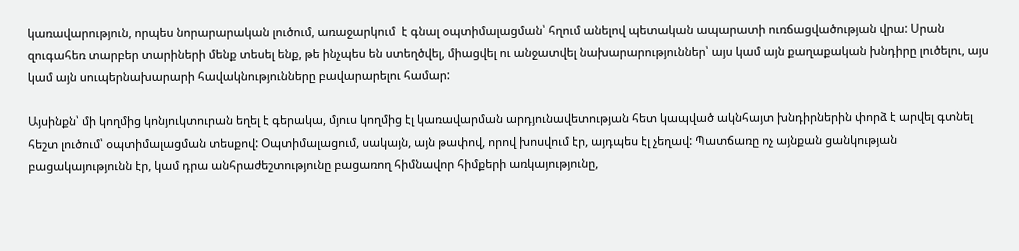կառավարություն, որպես նորարարական լուծում, առաջարկում  է գնալ օպտիմալացման՝ հղում անելով պետական ապարատի ուռճացվածության վրա: Սրան զուգահեռ տարբեր տարիների մենք տեսել ենք, թե ինչպես են ստեղծվել, միացվել ու անջատվել նախարարություններ՝ այս կամ այն քաղաքական խնդիրը լուծելու, այս կամ այն սուպերնախարարի հավակնությունները բավարարելու համար:

Այսինքն՝ մի կողմից կոնյուկտուրան եղել է գերակա, մյուս կողմից էլ կառավարման արդյունավետության հետ կապված ակնհայտ խնդիրներին փորձ է արվել գտնել հեշտ լուծում՝ օպտիմալացման տեսքով: Օպտիմալացում, սակայն, այն թափով, որով խոսվում էր, այդպես էլ չեղավ: Պատճառը ոչ այնքան ցանկության բացակայությունն էր, կամ դրա անհրաժեշտությունը բացառող հիմնավոր հիմքերի առկայությունը,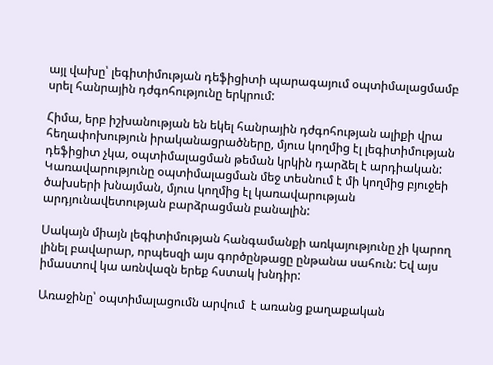այլ վախը՝ լեգիտիմության դեֆիցիտի պարագայում օպտիմալացմամբ սրել հանրային դժգոհությունը երկրում:

Հիմա, երբ իշխանության են եկել հանրային դժգոհության ալիքի վրա հեղափոխություն իրականացրածները, մյուս կողմից էլ լեգիտիմության դեֆիցիտ չկա, օպտիմալացման թեման կրկին դարձել է արդիական: Կառավարությունը օպտիմալացման մեջ տեսնում է մի կողմից բյուջեի ծախսերի խնայման, մյուս կողմից էլ կառավարության արդյունավետության բարձրացման բանալին:

Սակայն միայն լեգիտիմության հանգամանքի առկայությունը չի կարող լինել բավարար, որպեսզի այս գործընթացը ընթանա սահուն: Եվ այս իմաստով կա առնվազն երեք հստակ խնդիր:

Առաջինը՝ օպտիմալացումն արվում  է առանց քաղաքական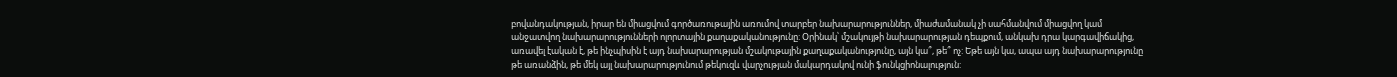բովանդակության, իրար են միացվում գործառութային առումով տարբեր նախարարություններ, միաժամանակ չի սահմանվում միացվող կամ անջատվող նախարարությունների ոլորտային քաղաքականությունը: Օրինակ՝ մշակույթի նախարարության դեպքում, անկախ դրա կարգավիճակից, առավել էական է, թե ինչպիսին է այդ նախարարության մշակութային քաղաքականությունը, այն կա՞, թե՞ ոչ: Եթե այն կա, ապա այդ նախարարությունը թե առանձին, թե մեկ այլ նախարարությունում թեկուզև վարչության մակարդակով ունի ֆունկցիոնալություն: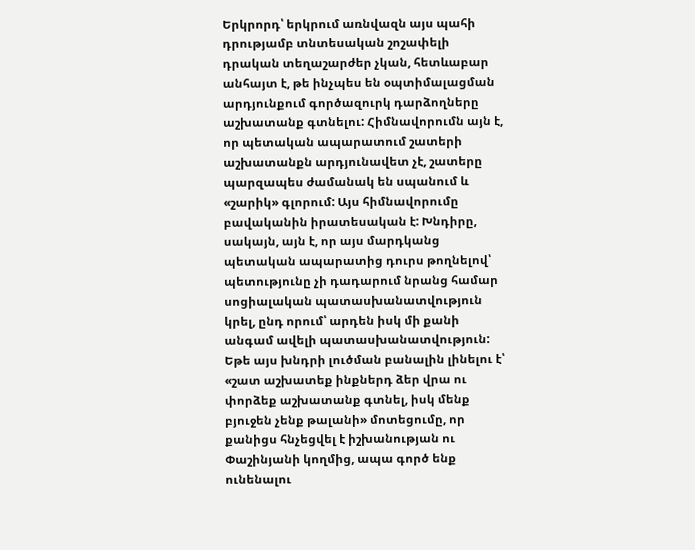Երկրորդ՝ երկրում առնվազն այս պահի դրությամբ տնտեսական շոշափելի դրական տեղաշարժեր չկան, հետևաբար անհայտ է, թե ինչպես են օպտիմալացման արդյունքում գործազուրկ դարձողները աշխատանք գտնելու: Հիմնավորումն այն է, որ պետական ապարատում շատերի աշխատանքն արդյունավետ չէ, շատերը պարզապես ժամանակ են սպանում և «շարիկ» գլորում: Այս հիմնավորումը բավականին իրատեսական է: Խնդիրը, սակայն, այն է, որ այս մարդկանց պետական ապարատից դուրս թողնելով՝ պետությունը չի դադարում նրանց համար սոցիալական պատասխանատվություն կրել, ընդ որում՝ արդեն իսկ մի քանի անգամ ավելի պատասխանատվություն: Եթե այս խնդրի լուծման բանալին լինելու է՝ «շատ աշխատեք ինքներդ ձեր վրա ու փորձեք աշխատանք գտնել, իսկ մենք բյուջեն չենք թալանի» մոտեցումը, որ քանիցս հնչեցվել է իշխանության ու Փաշինյանի կողմից, ապա գործ ենք ունենալու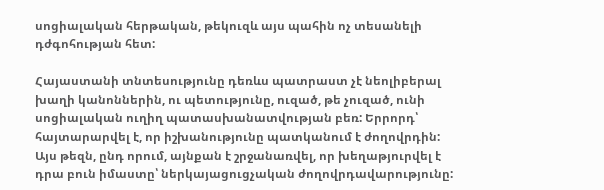սոցիալական հերթական, թեկուզև այս պահին ոչ տեսանելի դժգոհության հետ:

Հայաստանի տնտեսությունը դեռևս պատրաստ չէ նեոլիբերալ խաղի կանոններին, ու պետությունը, ուզած, թե չուզած, ունի սոցիալական ուղիղ պատասխանատվության բեռ: Երրորդ՝ հայտարարվել է, որ իշխանությունը պատկանում է ժողովրդին: Այս թեզն, ընդ որում, այնքան է շրջանառվել, որ խեղաթյուրվել է դրա բուն իմաստը՝ ներկայացուցչական ժողովրդավարությունը: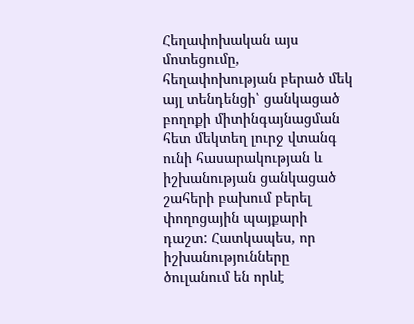Հեղափոխական այս մոտեցումը, հեղափոխության բերած մեկ այլ տենդենցի՝ ցանկացած բողոքի միտինգայնացման հետ մեկտեղ լուրջ վտանգ ունի հասարակության և իշխանության ցանկացած շահերի բախում բերել փողոցային պայքարի դաշտ: Հատկապես, որ իշխանությունները ծուլանում են որևէ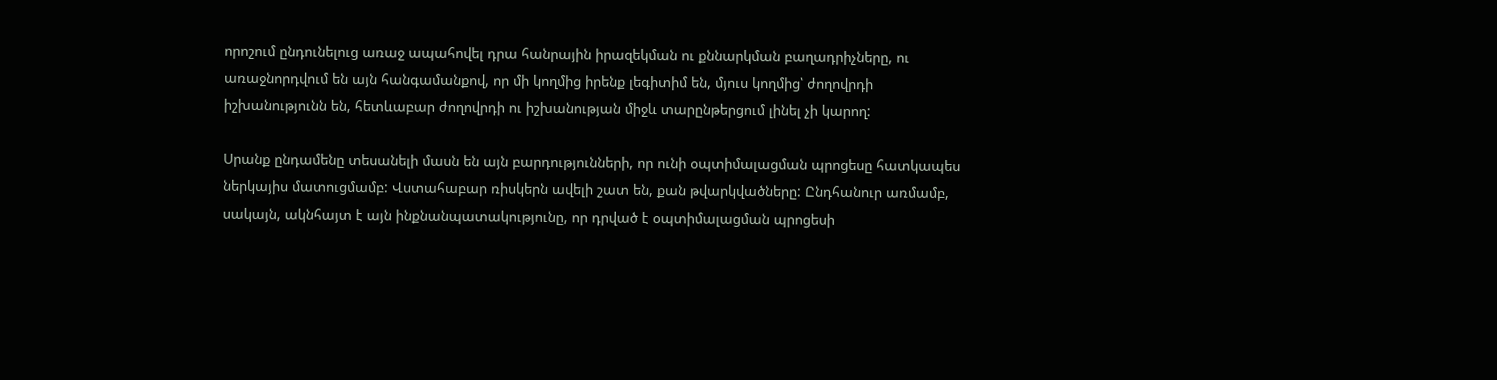որոշում ընդունելուց առաջ ապահովել դրա հանրային իրազեկման ու քննարկման բաղադրիչները, ու առաջնորդվում են այն հանգամանքով, որ մի կողմից իրենք լեգիտիմ են, մյուս կողմից՝ ժողովրդի իշխանությունն են, հետևաբար ժողովրդի ու իշխանության միջև տարընթերցում լինել չի կարող:

Սրանք ընդամենը տեսանելի մասն են այն բարդությունների, որ ունի օպտիմալացման պրոցեսը հատկապես ներկայիս մատուցմամբ: Վստահաբար ռիսկերն ավելի շատ են, քան թվարկվածները: Ընդհանուր առմամբ, սակայն, ակնհայտ է այն ինքնանպատակությունը, որ դրված է օպտիմալացման պրոցեսի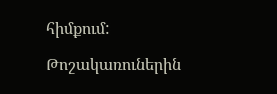հիմքում:

Թոշակառուներին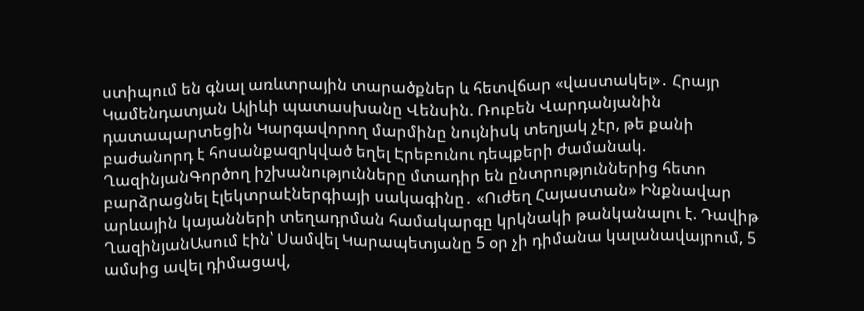ստիպում են գնալ առևտրային տարածքներ և հետվճար «վաստակել»․ Հրայր Կամենդատյան Ալիևի պատասխանը Վենսին. Ռուբեն Վարդանյանին դատապարտեցին Կարգավորող մարմինը նույնիսկ տեղյակ չէր, թե քանի բաժանորդ է հոսանքազրկված եղել Էրեբունու դեպքերի ժամանակ. ՂազինյանԳործող իշխանությունները մտադիր են ընտրություններից հետո բարձրացնել էլեկտրաէներգիայի սակագինը․ «Ուժեղ Հայաստան» Ինքնավար արևային կայանների տեղադրման համակարգը կրկնակի թանկանալու է. Դավիթ ՂազինյանԱսում էին՝ Սամվել Կարապետյանը 5 օր չի դիմանա կալանավայրում, 5 ամսից ավել դիմացավ,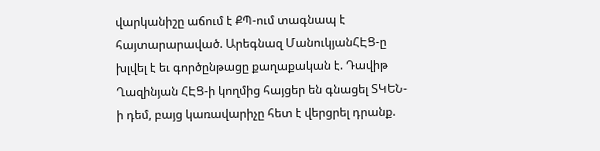վարկանիշը աճում է ՔՊ-ում տագնապ է հայտարարաված. Արեգնազ ՄանուկյանՀԷՑ-ը խլվել է եւ գործընթացը քաղաքական է. Դավիթ Ղազինյան ՀԷՑ-ի կողմից հայցեր են գնացել ՏԿԵՆ-ի դեմ, բայց կառավարիչը հետ է վերցրել դրանք.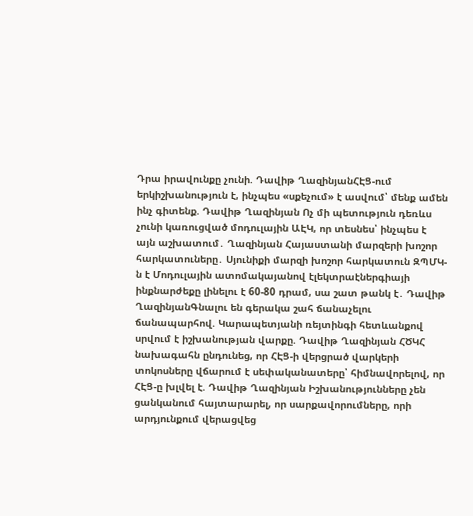Դրա իրավունքը չունի. Դավիթ ՂազինյանՀԷՑ-ում երկիշխանություն է, ինչպես «սքեչում» է ասվում՝ մենք ամեն ինչ գիտենք. Դավիթ Ղազինյան Ոչ մի պետություն դեռևս չունի կառուցված մոդուլային ԱԷԿ, որ տեսնես՝ ինչպես է այն աշխատում․ Ղազինյան Հայաստանի մարզերի խոշոր հարկատուները․ Սյունիքի մարզի խոշոր հարկատուն ԶՊՄԿ-ն է Մոդուլային ատոմակայանով էլեկտրաէներգիայի ինքնարժեքը լինելու է 60-80 դրամ, սա շատ թանկ է․ Դավիթ ՂազինյանԳնալու են գերակա շահ ճանաչելու ճանապարհով. Կարապետյանի ռեյտինգի հետևանքով սրվում է իշխանության վարքը. Դավիթ Ղազինյան ՀԾԿՀ նախագահն ընդունեց, որ ՀԷՑ-ի վերցրած վարկերի տոկոսները վճարում է սեփականատերը՝ հիմնավորելով, որ ՀԷՑ-ը խլվել է. Դավիթ Ղազինյան Իշխանությունները չեն ցանկանում հայտարարել, որ սարքավորումները, որի արդյունքում վերացվեց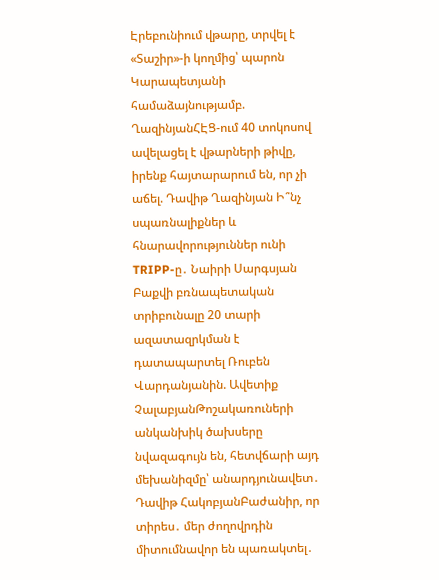Էրեբունիում վթարը, տրվել է «Տաշիր»-ի կողմից՝ պարոն Կարապետյանի համաձայնությամբ. ՂազինյանՀԷՑ-ում 40 տոկոսով ավելացել է վթարների թիվը, իրենք հայտարարում են, որ չի աճել. Դավիթ Ղազինյան Ի՞նչ սպառնալիքներ և հնարավորություններ ունի TRIPP-ը․ Նաիրի Սարգսյան Բաքվի բռնապետական տրիբունալը 20 տարի ազատազրկման է դատապարտել Ռուբեն Վարդանյանին. Ավետիք ՉալաբյանԹոշակառուների անկանխիկ ծախսերը նվազագույն են, հետվճարի այդ մեխանիզմը՝ անարդյունավետ․ Դավիթ ՀակոբյանԲաժանիր, որ տիրես․ մեր ժողովրդին միտումնավոր են պառակտել․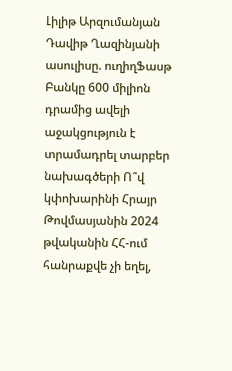Լիլիթ Արզումանյան Դավիթ Ղազինյանի ասուլիսը. ուղիղՖասթ Բանկը 600 միլիոն դրամից ավելի աջակցություն է տրամադրել տարբեր նախագծերի Ո՞վ կփոխարինի Հրայր Թովմասյանին 2024 թվականին ՀՀ-ում հանրաքվե չի եղել,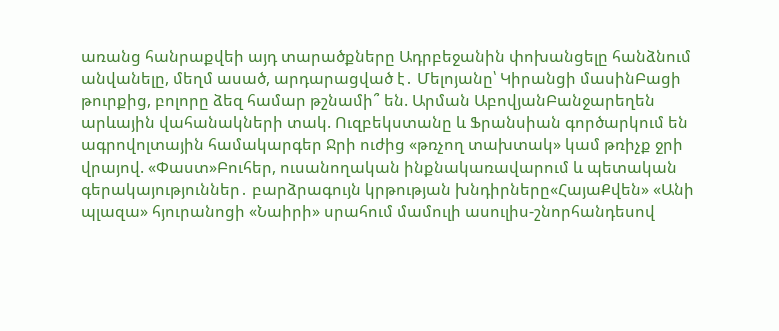առանց հանրաքվեի այդ տարածքները Ադրբեջանին փոխանցելը հանձնում անվանելը, մեղմ ասած, արդարացված է․ Մելոյանը՝ Կիրանցի մասինԲացի թուրքից, բոլորը ձեզ համար թշնամի՞ են. Արման ԱբովյանԲանջարեղեն արևային վահանակների տակ. Ուզբեկստանը և Ֆրանսիան գործարկում են ագրովոլտային համակարգեր Ջրի ուժից «թռչող տախտակ» կամ թռիչք ջրի վրայով. «Փաստ»Բուհեր, ուսանողական ինքնակառավարում և պետական գերակայություններ․ բարձրագույն կրթության խնդիրները«ՀայաՔվեն» «Անի պլազա» հյուրանոցի «Նաիրի» սրահում մամուլի ասուլիս-շնորհանդեսով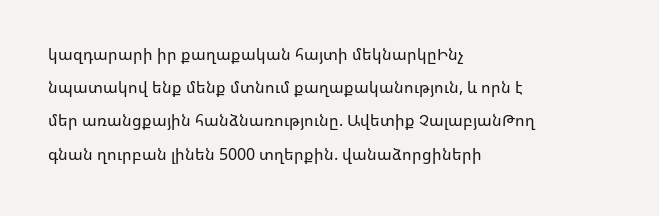կազդարարի իր քաղաքական հայտի մեկնարկըԻնչ նպատակով ենք մենք մտնում քաղաքականություն, և որն է մեր առանցքային հանձնառությունը. Ավետիք ՉալաբյանԹող գնան ղուրբան լինեն 5000 տղերքին. վանաձորցիների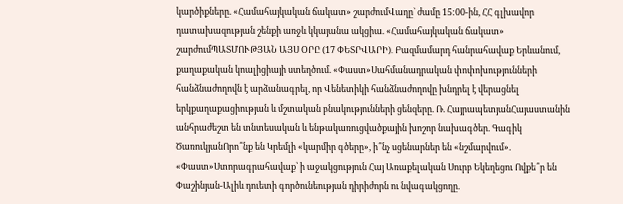կարծիքները. «Համահայկական ճակատ» շարժումՎաղը` ժամը 15:00-ին, ՀՀ գլխավոր դատախազության շենքի առջև կկայանա ակցիա. «Համահայկական ճակատ» շարժումՊԱՏՄՈՒԹՅԱՆ ԱՅՍ ՕՐԸ (17 ՓԵՏՐՎԱՐԻ)․ Բազմամարդ հանրահավաք Երևանում, քաղաքական կոալիցիայի ստեղծում. «Փաստ»Սահմանադրական փոփոխությունների հանձնաժողովն է արձանագրել, որ Վենետիկի հանձնաժողովը խնդրել է վերացնել երկքաղաքացիության և մշտական բնակությունների ցենզերը. Ռ. ՀայրապետյանՀայաստանին անհրաժեշտ են տնտեսական և ենթակառուցվածքային խոշոր նախագծեր. Գագիկ ԾառուկյանՈրո՞նք են Կրեմլի «կարմիր գծերը», ի՞նչ սցենարներ են «նշմարվում». «Փաստ»Ստորագրահավաք՝ ի աջակցություն Հայ Առաքելական Սուրբ Եկեղեցու Ովքե՞ր են Փաշինյան-Ալիև դուետի գործունեության դիրիժորն ու նվագակցողը.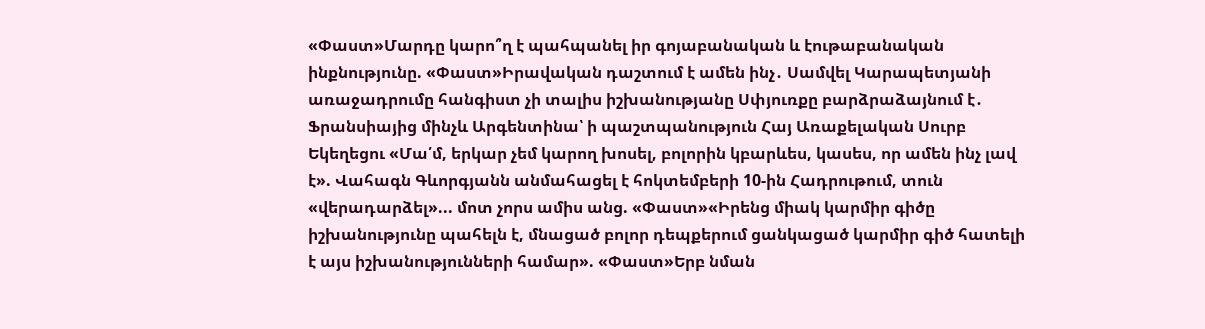«Փաստ»Մարդը կարո՞ղ է պահպանել իր գոյաբանական և էութաբանական ինքնությունը. «Փաստ»Իրավական դաշտում է ամեն ինչ․ Սամվել Կարապետյանի առաջադրումը հանգիստ չի տալիս իշխանությանը Սփյուռքը բարձրաձայնում է․ Ֆրանսիայից մինչև Արգենտինա՝ ի պաշտպանություն Հայ Առաքելական Սուրբ Եկեղեցու «Մա՛մ, երկար չեմ կարող խոսել, բոլորին կբարևես, կասես, որ ամեն ինչ լավ է». Վահագն Գևորգյանն անմահացել է հոկտեմբերի 10-ին Հադրութում, տուն «վերադարձել»... մոտ չորս ամիս անց. «Փաստ»«Իրենց միակ կարմիր գիծը իշխանությունը պահելն է, մնացած բոլոր դեպքերում ցանկացած կարմիր գիծ հատելի է այս իշխանությունների համար». «Փաստ»Երբ նման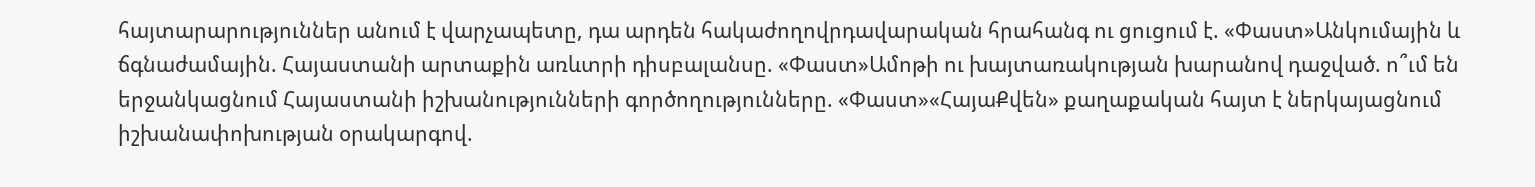հայտարարություններ անում է վարչապետը, դա արդեն հակաժողովրդավարական հրահանգ ու ցուցում է. «Փաստ»Անկումային և ճգնաժամային. Հայաստանի արտաքին առևտրի դիսբալանսը. «Փաստ»Ամոթի ու խայտառակության խարանով դաջված. ո՞ւմ են երջանկացնում Հայաստանի իշխանությունների գործողությունները. «Փաստ»«ՀայաՔվեն» քաղաքական հայտ է ներկայացնում իշխանափոխության օրակարգով.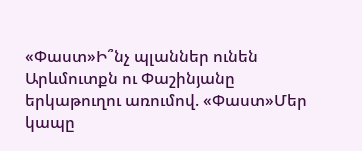«Փաստ»Ի՞նչ պլաններ ունեն Արևմուտքն ու Փաշինյանը երկաթուղու առումով. «Փաստ»Մեր կապը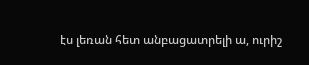էս լեռան հետ անբացատրելի ա, ուրիշ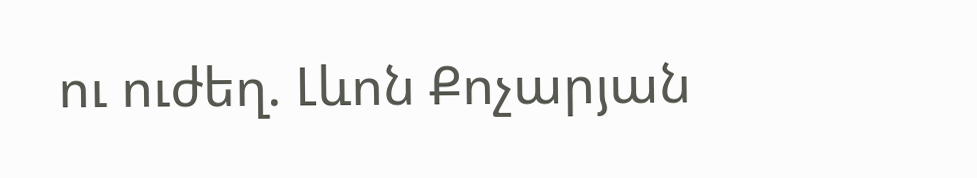ու ուժեղ. Լևոն Քոչարյան